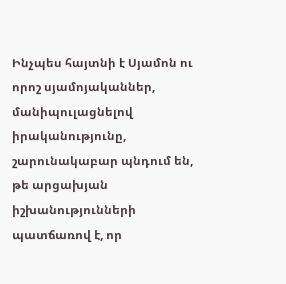Ինչպես հայտնի է Սյամոն ու որոշ սյամոյականներ, մանիպուլացնելով իրականությունը, շարունակաբար պնդում են, թե արցախյան իշխանությունների պատճառով է, որ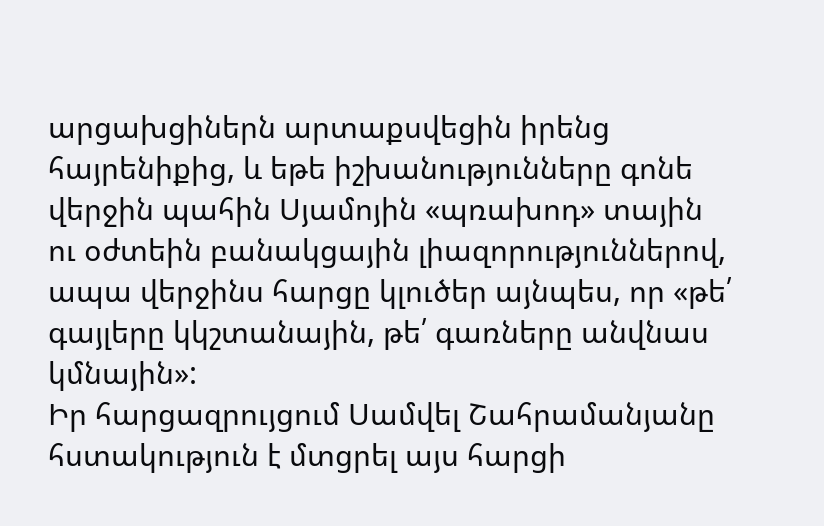արցախցիներն արտաքսվեցին իրենց հայրենիքից, և եթե իշխանությունները գոնե վերջին պահին Սյամոյին «պռախոդ» տային ու օժտեին բանակցային լիազորություններով, ապա վերջինս հարցը կլուծեր այնպես, որ «թե՛ գայլերը կկշտանային, թե՛ գառները անվնաս կմնային»:
Իր հարցազրույցում Սամվել Շահրամանյանը հստակություն է մտցրել այս հարցի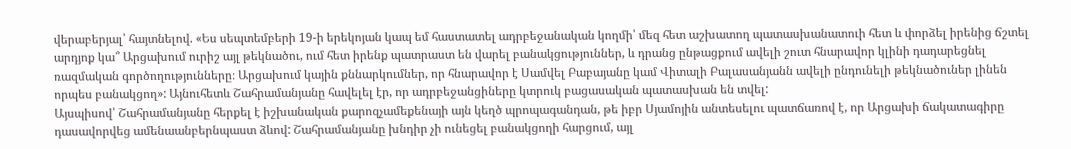վերաբերյալ՝ հայտնելով. «Ես սեպտեմբերի 19-ի երեկոյան կապ եմ հաստատել ադրբեջանական կողմի՝ մեզ հետ աշխատող պատասխանատուի հետ և փորձել իրենից ճշտել արդյոք կա՞ Արցախում ուրիշ այլ թեկնածու, ում հետ իրենք պատրաստ են վարել բանակցություններ, և դրանց ընթացքում ավելի շուտ հնարավոր կլինի դադարեցնել ռազմական գործողությունները։ Արցախում կային քննարկումներ, որ հնարավոր է Սամվել Բաբայանը կամ Վիտալի Բալասանյանն ավելի ընդունելի թեկնածուներ լինեն որպես բանակցող»: Այնուհետև Շահրամանյանը հավելել էր, որ ադրբեջանցիները կտրուկ բացասական պատասխան են տվել:
Այսպիսով՝ Շահրամանյանը հերքել է իշխանական քարոզչամեքենայի այն կեղծ պրոպագանդան, թե իբր Սյամոյին անտեսելու պատճառով է, որ Արցախի ճակատագիրը դասավորվեց ամենաանբերնպաստ ձևով: Շահրամանյանը խնդիր չի ունեցել բանակցողի հարցում, այլ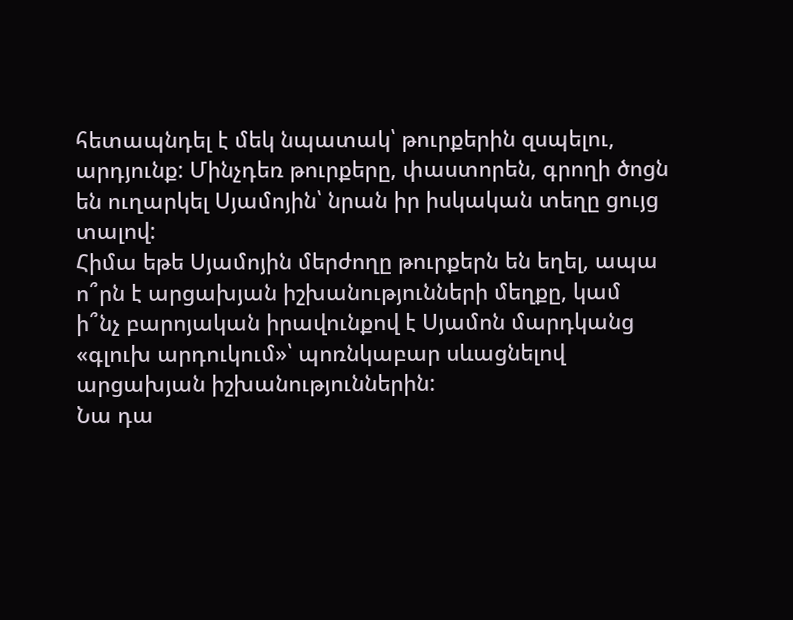հետապնդել է մեկ նպատակ՝ թուրքերին զսպելու, արդյունք: Մինչդեռ թուրքերը, փաստորեն, գրողի ծոցն են ուղարկել Սյամոյին՝ նրան իր իսկական տեղը ցույց տալով:
Հիմա եթե Սյամոյին մերժողը թուրքերն են եղել, ապա ո՞րն է արցախյան իշխանությունների մեղքը, կամ ի՞նչ բարոյական իրավունքով է Սյամոն մարդկանց «գլուխ արդուկում»՝ պոռնկաբար սևացնելով արցախյան իշխանություններին:
Նա դա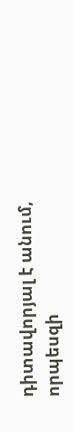դիտավորյալ է անում, որպեսզի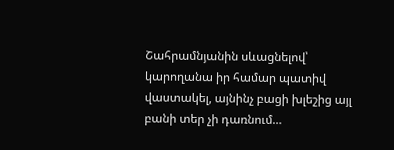Շահրամնյանին սևացնելով՝ կարողանա իր համար պատիվ վաստակել, այնինչ բացի խլեշից այլ բանի տեր չի դառնում…